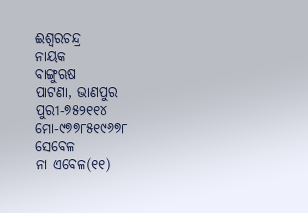ଈଶ୍ୱରଚନ୍ଦ୍ର
ନାୟକ
ବାଙ୍ଗୁଋଷ
ପାଟଣା, ଭାଣପୁର
ପୁରୀ-୭୫୨୧୧୪
ମୋ-୯୭୭୮୫୧୯୬୭୮
ସେବେଳ
ନା ଏବେଳ(୧୧)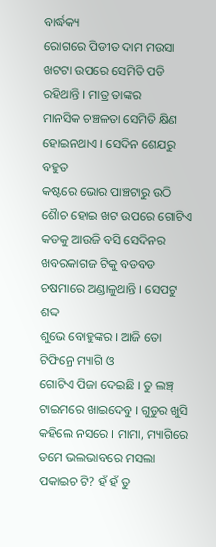ବାର୍ଦ୍ଧକ୍ୟ
ରୋଗରେ ପିଡୀତ ଦାମ ମଉସା ଖଟଟା ଉପରେ ସେମିତି ପଡି ରହିଥାନ୍ତି । ମାତ୍ର ତାଙ୍କର
ମାନସିକ ଚଞ୍ଚଳତା ସେମିତି କ୍ଷିଣ ହୋଇନଥାଏ । ସେଦିନ ଶେଯରୁ ବହୁତ
କଷ୍ଟରେ ଭୋର ପାଞ୍ଚଟାରୁ ଉଠି ଶୈାଚ ହୋଇ ଖଟ ଉପରେ ଗୋଟିଏ
କଡକୁ ଆଉଜି ବସି ସେଦିନର ଖବରକାଗଜ ଟିକୁ ବଡବଡ ଚଷମାରେ ଅଣ୍ଡାଳୁଥାନ୍ତି । ସେପଟୁ ଶଦ୍ଦ
ଶୁଭେ ବୋହୁଙ୍କର । ଆଜି ତୋ
ଟିଫିନ୍ରେ ମ୍ୟାଗି ଓ
ଗୋଟିଏ ପିଜା ଦେଇଛି । ତୁ ଲଞ୍ଚ୍
ଟାଇମରେ ଖାଇଦେବୁ । ଗୁଡୁର ଖୁସି
କହିଲେ ନସରେ । ମାମା, ମ୍ୟାଗିରେ
ତମେ ଭଲଭାବରେ ମସଲା ପକାଇଚ ଟି? ହଁ ହଁ ତୁ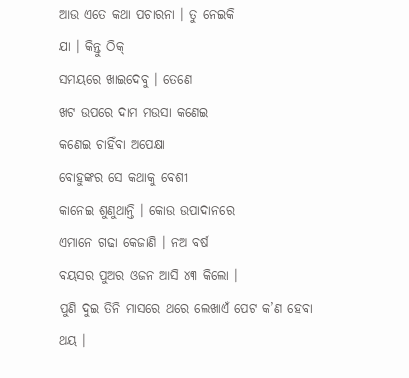ଆଉ ଏତେ କଥା ପଚାରନା । ତୁ ନେଇକି
ଯା । କିନ୍ତୁ ଠିକ୍
ସମୟରେ ଖାଇଦେବୁ । ତେଣେ
ଖଟ ଉପରେ ଦାମ ମଉସା କଣେଇ
କଣେଇ ଚାହିଁବା ଅପେକ୍ଷା
ବୋହୁଙ୍କର ସେ କଥାକୁ ବେଶୀ
କାନେଇ ଶୁଣୁଥାନ୍ତି । କୋଉ ଉପାଦାନରେ
ଏମାନେ ଗଢା କେଜାଣି । ନଅ ବର୍ଷ
ବୟସର ପୁଅର ଓଜନ ଆସି ୪୩ କିଲୋ ।
ପୁଣି ଦୁଇ ତିନି ମାସରେ ଥରେ ଲେଖାଏଁ ପେଟ କ’ଣ ହେବା
ଥୟ ।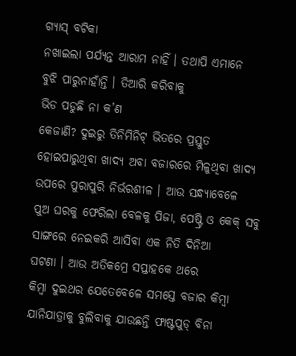ଗ୍ୟାସ୍ ବଟିକା
ନଖାଇଲା ପର୍ଯ୍ୟନ୍ତ ଆରାମ ନାହିଁ । ତଥାପି ଏମାନେ
ବୁଝି ପାରୁନାହାଁନ୍ତି । ତିଆରି କରିବାକୁ
ଭିଡ ପଡୁଛି ନା କ’ଣ
କେଜାଣି? ଦୁଇରୁ ତିନିମିନିଟ୍ ଭିତରେ ପ୍ରସ୍ତୁତ ହୋଇପାରୁଥିବା ଖାଦ୍ୟ ଅବା ବଜାରରେ ମିଳୁଥିବା ଖାଦ୍ୟ ଉପରେ ପୁରାପୁରି ନିର୍ଭରଶୀଳ । ଆଉ ସନ୍ଧ୍ୟାବେଳେ
ପୁଅ ଘରକୁ ଫେରିଲା ବେଳକୁ ପିଜା, ପେଷ୍ଟ୍ରି ଓ କେକ୍ ସବୁ
ସାଙ୍ଗରେ ନେଇକରି ଆସିବା ଏକ ନିତି ଦିନିଆ
ଘଟଣା । ଆଉ ଅତିକମ୍ରେ ସପ୍ତାହକେ ଥରେ
କିମ୍ବା ଦୁଇଥର ଯେତେବେଳେ ସମସ୍ତେ ବଜାର କିମ୍ବା ଯାନିଯାତ୍ରାକୁ ବୁଲିବାକୁ ଯାଉଛନ୍ତି ଫାଷ୍ଟପୁଡ୍ ବିନା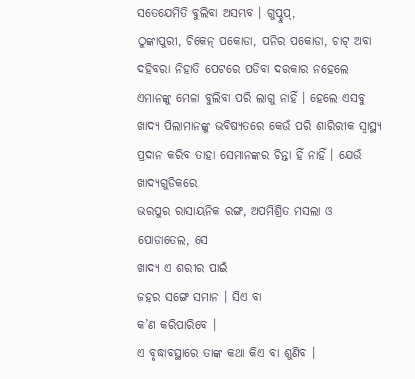ସତେଯେମିତି ବୁଲିବା ଅସମ୍ଭବ । ଗୁପ୍ଚୁପ୍,
ଠୁଙ୍କାପୁରୀ, ଚିକେନ୍ ପକୋଡା, ପନିର ପକୋଡା, ଚାଟ୍ ଅବା ଦହିବରା ନିହାତି ପେଟରେ ପଡିବା ଦରକାର ନହେଲେ ଏମାନଙ୍କୁ ମେଳା ବୁଲିବା ପରି ଲାଗୁ ନାହିଁ । ହେଲେ ଏସବୁ
ଖାଦ୍ୟ ପିଲାମାନଙ୍କୁ ଭବିଷ୍ୟତରେ କେଉଁ ପରି ଶାରିରୀକ ସ୍ୱାସ୍ଥ୍ୟ ପ୍ରଦାନ କରିବ ତାହା ସେମାନଙ୍କର ଚିନ୍ତା ହିଁ ନାହିଁ । ଯେଉଁ ଖାଦ୍ୟଗୁଡିକରେ
ଭରପୁର ରାସାୟନିକ ରଙ୍ଗ, ଅପମିଶ୍ରିତ ମସଲା ଓ ପୋଡାତେଲ, ସେ
ଖାଦ୍ୟ ଏ ଶରୀର ପାଇଁ
ଜହର ସଙ୍ଗେ ସମାନ । ସିଏ ବା
କ’ଣ କରିପାରିବେ ।
ଏ ବୃଦ୍ଧାବସ୍ଥାରେ ତାଙ୍କ କଥା କିଏ ବା ଶୁଣିବ ।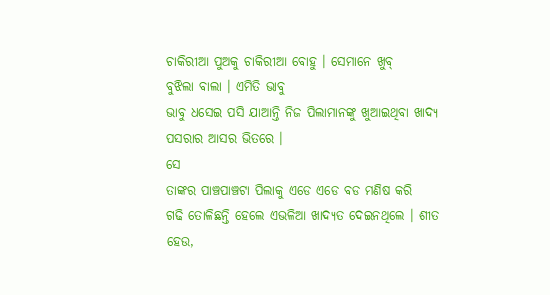ଚାକିରୀଆ ପୁଅକୁ ଚାକିରୀଆ ବୋହୁ । ସେମାନେ ଖୁବ୍
ବୁଝିଲା ବାଲା । ଏମିତି ଭାବୁ
ଭାବୁ ଧସେଇ ପସି ଯାଆନ୍ତି ନିଜ ପିଲାମାନଙ୍କୁ ଖୁଆଇଥିବା ଖାଦ୍ୟ ପସରାର ଆସର ଭିତରେ ।
ସେ
ତାଙ୍କର ପାଞ୍ଚପାଞ୍ଚଟା ପିଲାକୁ ଏଡେ ଏଡେ ବଡ ମଣିଷ କରି
ଗଢି ତୋଳିଛନ୍ତି ହେଲେ ଏଭଳିଆ ଖାଦ୍ୟତ ଦେଇନଥିଲେ । ଶୀତ ହେଉ,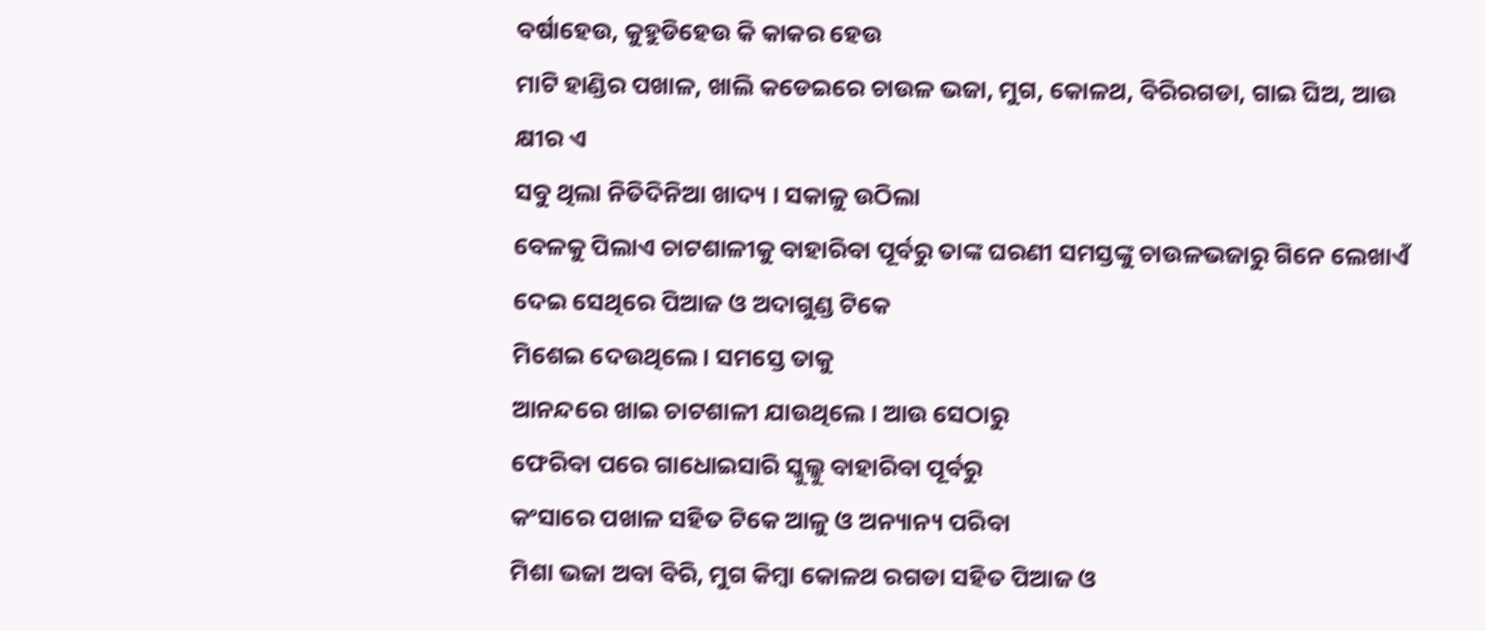ବର୍ଷାହେଉ, କୁହୁଡିହେଉ କି କାକର ହେଉ
ମାଟି ହାଣ୍ଡିର ପଖାଳ, ଖାଲି କଡେଇରେ ଚାଉଳ ଭଜା, ମୁଗ, କୋଳଥ, ବିରିରଗଡା, ଗାଇ ଘିଅ, ଆଉ କ୍ଷୀର ଏ
ସବୁ ଥିଲା ନିତିଦିନିଆ ଖାଦ୍ୟ । ସକାଳୁ ଉଠିଲା
ବେଳକୁ ପିଲାଏ ଚାଟଶାଳୀକୁ ବାହାରିବା ପୂର୍ବରୁ ତାଙ୍କ ଘରଣୀ ସମସ୍ତଙ୍କୁ ଚାଉଳଭଜାରୁ ଗିନେ ଲେଖାଏଁ ଦେଇ ସେଥିରେ ପିଆଜ ଓ ଅଦାଗୁଣ୍ଡ ଟିକେ
ମିଶେଇ ଦେଉଥିଲେ । ସମସ୍ତେ ତାକୁ
ଆନନ୍ଦରେ ଖାଇ ଚାଟଶାଳୀ ଯାଉଥିଲେ । ଆଉ ସେଠାରୁ
ଫେରିବା ପରେ ଗାଧୋଇସାରି ସ୍କୁଲ୍କୁ ବାହାରିବା ପୂର୍ବରୁ
କଂସାରେ ପଖାଳ ସହିତ ଟିକେ ଆଳୁ ଓ ଅନ୍ୟାନ୍ୟ ପରିବା
ମିଶା ଭଜା ଅବା ବିରି, ମୁଗ କିମ୍ବା କୋଳଥ ରଗଡା ସହିତ ପିଆଜ ଓ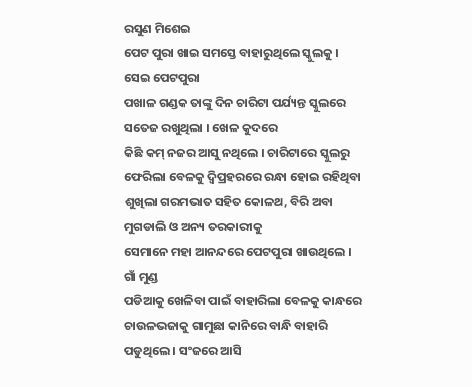ରସୁଣ ମିଶେଇ
ପେଟ ପୁରା ଖାଇ ସମସ୍ତେ ବାହାରୁଥିଲେ ସ୍କୁଲକୁ । ସେଇ ପେଟପୁରା
ପଖାଳ ଗଣ୍ଡକ ତାଙ୍କୁ ଦିନ ଚାରିଟା ପର୍ଯ୍ୟନ୍ତ ସ୍କୁଲରେ ସତେଜ ରଖୁଥିଲା । ଖେଳ କୁଦରେ
କିଛି କମ୍ ନଜର ଆସୁ ନଥିଲେ । ଚାରିଟାରେ ସ୍କୁଲରୁ
ଫେରିଲା ବେଳକୁ ଦ୍ୱିପ୍ରହରରେ ରନ୍ଧା ହୋଇ ରହିଥିବା ଶୁଖିଲା ଗରମଭାତ ସହିତ କୋଳଥ, ବିରି ଅବା ମୁଗଡାଲି ଓ ଅନ୍ୟ ତରକାରୀକୁ
ସେମାନେ ମହା ଆନନ୍ଦରେ ପେଟପୁରା ଖାଉଥିଲେ । ଗାଁ ମୁଣ୍ଡ
ପଡିଆକୁ ଖେଳିବା ପାଇଁ ବାହାରିଲା ବେଳକୁ କାନ୍ଧରେ ଚାଉଳଭଜାକୁ ଗାମୁଛା କାନିରେ ବାନ୍ଧି ବାହାରି ପଡୁଥିଲେ । ସଂଜରେ ଆସି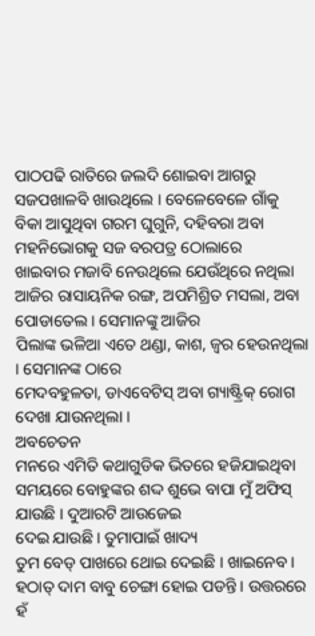ପାଠପଢି ରାତିରେ ଜଲଦି ଶୋଇବା ଆଗରୁ ସଜପଖାଳବି ଖାଉଥିଲେ । ବେଳେବେଳେ ଗାଁକୁ
ବିକା ଆସୁଥିବା ଗରମ ଘୁଗୁନି, ଦହିବରା ଅବା ମହନିଭୋଗକୁ ସଜ ବରପତ୍ର ଠୋଲାରେ
ଖାଇବାର ମଜାବି ନେଉଥିଲେ ଯେଉଁଥିରେ ନଥିଲା ଆଜିର ରାସାୟନିକ ରଙ୍ଗ, ଅପମିଶ୍ରିତ ମସଲା, ଅବା ପୋଡାତେଲ । ସେମାନଙ୍କୁ ଆଜିର
ପିଲାଙ୍କ ଭଳିଆ ଏତେ ଥଣ୍ଡା, କାଶ, ଜ୍ୱର ହେଉନଥିଲା । ସେମାନଙ୍କ ଠାରେ
ମେଦବହୁଳତା, ଡାଏବେଟିସ୍ ଅବା ଗ୍ୟାଷ୍ଟ୍ରିକ୍ ରୋଗ ଦେଖା ଯାଉନଥିଲା ।
ଅବଚେତନ
ମନରେ ଏମିତି କଥାଗୁଡିକ ଭିତରେ ହଜିଯାଇଥିବା ସମୟରେ ବୋହୁଙ୍କର ଶଦ୍ଦ ଶୁଭେ ବାପା ମୁଁ ଅଫିସ୍ ଯାଉଛି । ଦୁଆରଟି ଆଉଜେଇ
ଦେଇ ଯାଉଛି । ତୁମାପାଇଁ ଖାଦ୍ୟ
ତୁମ ବେଡ୍ ପାଖରେ ଥୋଇ ଦେଇଛି । ଖାଇନେବ ।
ହଠାତ୍ ଦାମ ବାବୁ ଚେଙ୍ଗା ହୋଇ ପଡନ୍ତି । ଉତ୍ତରରେ ହଁ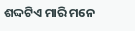ଶଦ୍ଦଟିଏ ମାରି ମନେ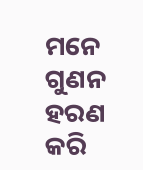ମନେ ଗୁଣନ ହରଣ କରି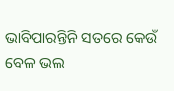ଭାବିପାରନ୍ତିନି ସତରେ କେଉଁ ବେଳ ଭଲ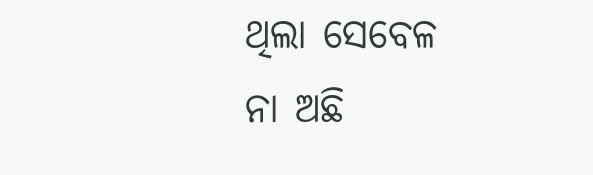ଥିଲା ସେବେଳ
ନା ଅଛି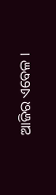ଆଜିର ଏବେଳ ।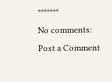*******
No comments:
Post a Comment